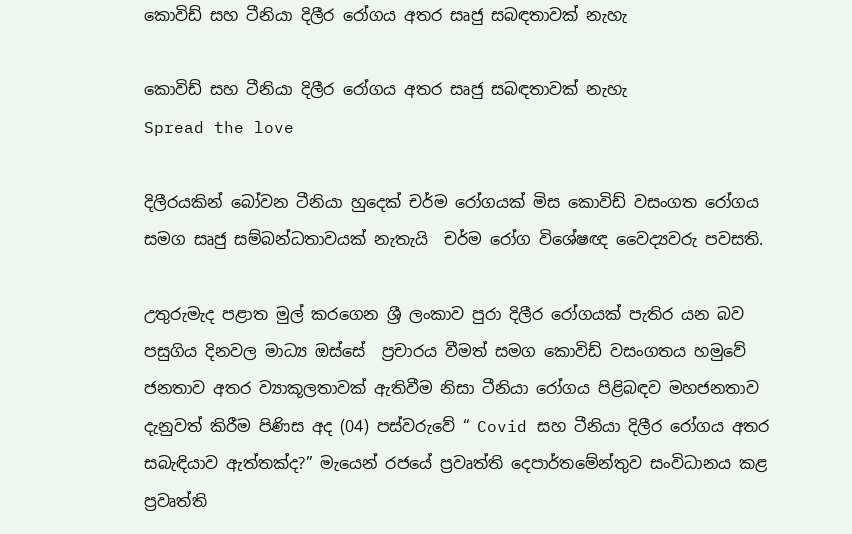කොවිඩ් සහ ටීනියා දිලීර රෝගය අතර සෘජු සබඳතාවක් නැහැ

කොවිඩ් සහ ටීනියා දිලීර රෝගය අතර සෘජු සබඳතාවක් නැහැ
Spread the love

දිලීරයකින් බෝවන ටීනියා හුදෙක් චර්ම රෝගයක් මිස කොවිඩ් වසංගත රෝගය සමග සෘජු සම්බන්ධතාවයක් නැතැයි  චර්ම රෝග විශේෂඥ වෛද්‍යවරු පවසති.

උතුරුමැද පළාත මුල් කරගෙන ශ්‍රී ලංකාව පුරා දිලීර රෝගයක් පැතිර යන බව පසුගිය දිනවල මාධ්‍ය ඔස්සේ  ප්‍රචාරය වීමත් සමග කොවිඩ් වසංගතය හමුවේ ජනතාව අතර ව්‍යාකූලතාවක් ඇතිවීම නිසා ටීනියා රෝගය පිළිබඳව මහජනතාව දැනුවත් කිරීම පිණිස අද (04) පස්වරුවේ “ Covid සහ ටීනියා දිලීර රෝගය අතර සබැඳියාව ඇත්තක්ද?” මැයෙන් රජයේ ප්‍රවෘත්ති දෙපාර්තමේන්තුව සංවිධානය කළ ප්‍රවෘත්ති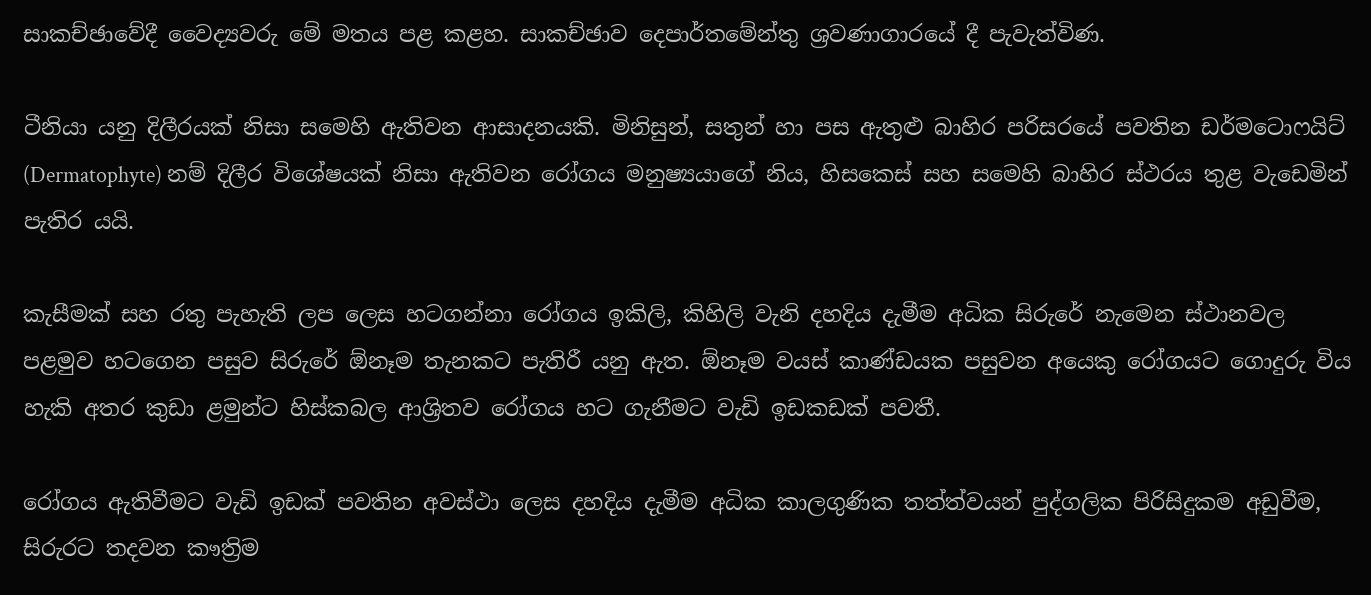සාකච්ඡාවේදී වෛද්‍යවරු මේ මතය පළ කළහ. සාකච්ඡාව දෙපාර්තමේන්තු ශ්‍රවණාගාරයේ දී පැවැත්විණ.

ටීනියා යනු දිලීරයක් නිසා සමෙහි ඇතිවන ආසාදනයකි. මිනිසුන්, සතුන් හා පස ඇතුළු බාහිර පරිසරයේ පවතින ඩර්මටොෆයිට් (Dermatophyte) නම් දිලීර විශේෂයක් නිසා ඇතිවන රෝගය මනුෂ්‍යයාගේ නිය, හිසකෙස් සහ සමෙහි බාහිර ස්ථරය තුළ වැඩෙමින් පැතිර යයි.

කැසීමක් සහ රතු පැහැති ලප ලෙස හටගන්නා රෝගය ඉකිලි, කිහිලි වැනි දහදිය දැමීම අධික සිරුරේ නැමෙන ස්ථානවල පළමුව හටගෙන පසුව සිරුරේ ඕනෑම තැනකට පැතිරී යනු ඇත. ඕනෑම වයස් කාණ්ඩයක පසුවන අයෙකු රෝගයට ගොදුරු විය හැකි අතර කුඩා ළමුන්ට හිස්කබල ආශ්‍රිතව රෝගය හට ගැනීමට වැඩි ඉඩකඩක් පවතී.

රෝගය ඇතිවීමට වැඩි ඉඩක් පවතින අවස්ථා ලෙස දහදිය දැමීම අධික කාලගුණික තත්ත්වයන් පුද්ගලික පිරිසිදුකම අඩුවීම, සිරුරට තදවන කෟත්‍රිම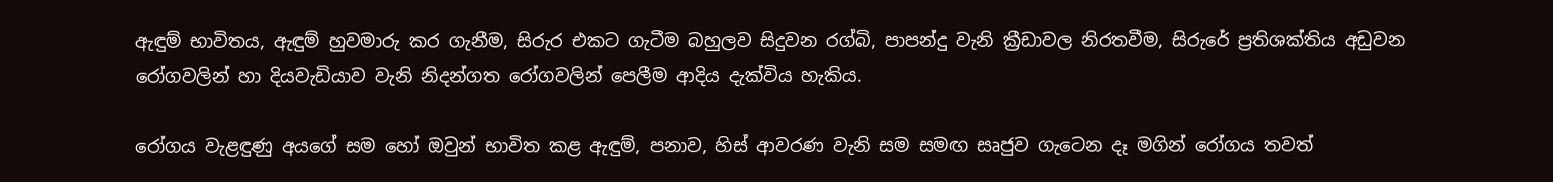ඇඳුම් භාවිතය, ඇඳුම් හුවමාරු කර ගැනීම, සිරුර එකට ගැටීම බහුලව සිදුවන රග්බි, පාපන්දු වැනි ක්‍රීඩාවල නිරතවීම, සිරුරේ ප්‍රතිශක්තිය අඩුවන රෝගවලින් හා දියවැඩියාව වැනි නිදන්ගත රෝගවලින් පෙලීම ආදිය දැක්විය හැකිය.

රෝගය වැළඳුණු අයගේ සම හෝ ඔවුන් භාවිත කළ ඇඳුම්, පනාව, හිස් ආවරණ වැනි සම සමඟ සෘජුව ගැටෙන දෑ මගින් රෝගය තවත්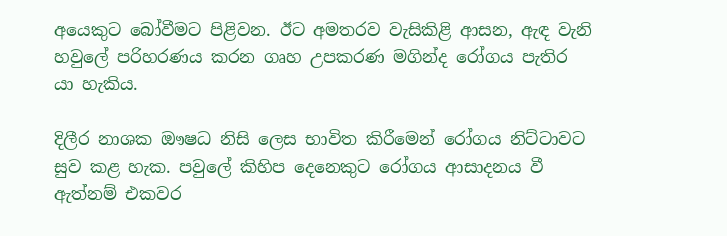අයෙකුට බෝවීමට පිළිවන. ඊට අමතරව වැසිකිළි ආසන, ඇඳ වැනි හවුලේ පරිහරණය කරන ගෘහ උපකරණ මගින්ද රෝගය පැතිර යා හැකිය.

දිලීර නාශක ඖෂධ නිසි ලෙස භාවිත කිරීමෙන් රෝගය නිට්ටාවට සුව කළ හැක. පවුලේ කිහිප දෙනෙකුට රෝගය ආසාදනය වී ඇත්නම් එකවර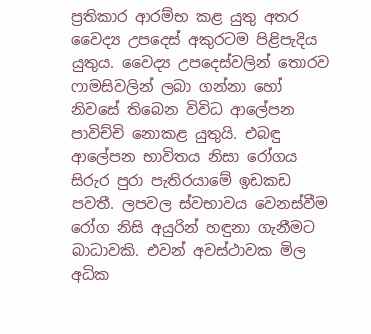ප්‍රතිකාර ආරම්භ කළ යුතු අතර වෛද්‍ය උපදෙස් අකුරටම පිළිපැදිය යුතුය. වෛද්‍ය උපදෙස්වලින් තොරව ෆාමසිවලින් ලබා ගන්නා හෝ නිවසේ තිබෙන විවිධ ආලේපන පාවිච්චි නොකළ යුතුයි. එබඳු ආලේපන භාවිතය නිසා රෝගය සිරුර පුරා පැතිරයාමේ ඉඩකඩ පවතී. ලපවල ස්වභාවය වෙනස්වීම  රෝග නිසි අයුරින් හඳුනා ගැනීමට බාධාවකි. එවන් අවස්ථාවක මිල අධික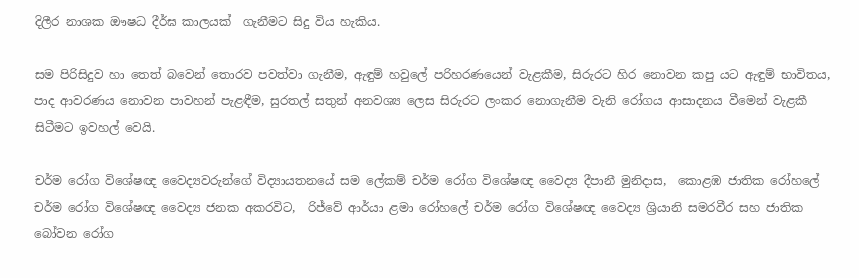දිලීර නාශක ඖෂධ දීර්ඝ කාලයක්  ගැනීමට සිදු විය හැකිය.

සම පිරිසිදුව හා තෙත් බවෙන් තොරව පවත්වා ගැනීම, ඇඳුම් හවුලේ පරිහරණයෙන් වැළකීම, සිරුරට හිර නොවන කපු යට ඇඳුම් භාවිතය, පාද ආවරණය නොවන පාවහන් පැළඳීම, සුරතල් සතුන් අනවශ්‍ය ලෙස සිරුරට ලංකර නොගැනීම වැනි රෝගය ආසාදනය වීමෙන් වැළකී සිටීමට ඉවහල් වෙයි.

චර්ම රෝග විශේෂඥ වෛද්‍යවරුන්ගේ විද්‍යායතනයේ සම ලේකම් චර්ම රෝග විශේෂඥ වෛද්‍ය දීපානී මුනිදාස,  කොළඹ ජාතික රෝහලේ චර්ම රෝග විශේෂඥ වෛද්‍ය ජනක අකරවිට,  රිජ්වේ ආර්යා ළමා රෝහලේ චර්ම රෝග විශේෂඥ වෛද්‍ය ශ්‍රියානි සමරවීර සහ ජාතික බෝවන රෝග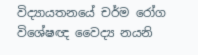විද්‍යායතනයේ චර්ම රෝග විශේෂඥ වෛද්‍ය නයනි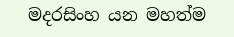මදරසිංහ යන මහත්ම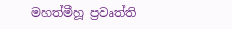මහත්මීහූ ප්‍රවෘත්ති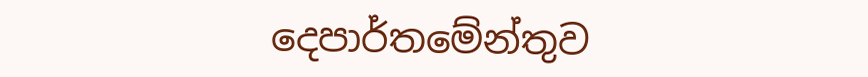දෙපාර්තමේන්තුව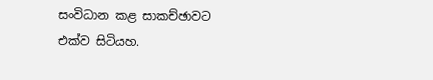සංවිධාන කළ සාකච්ඡාවට එක්ව සිටියහ.